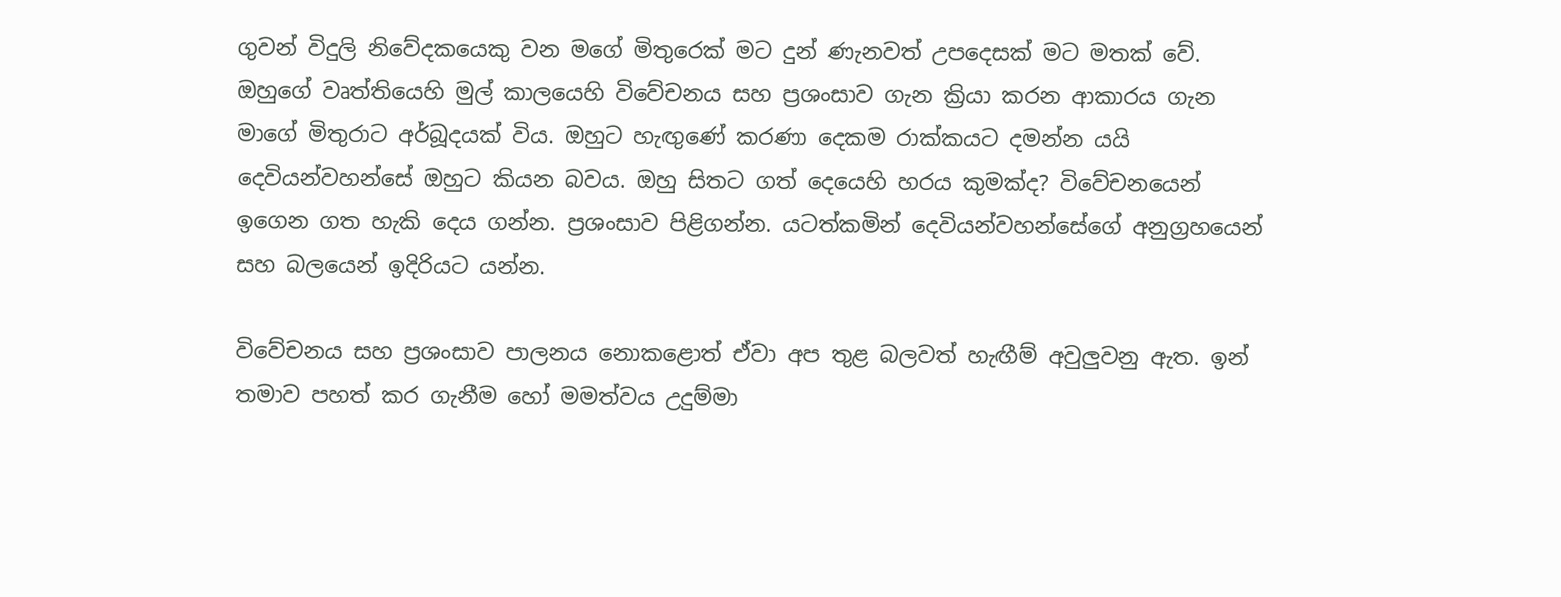ගුවන් විදුලි නිවේදකයෙකු වන මගේ මිතුරෙක් මට දුන් ණැනවත් උපදෙසක් මට මතක් වේ. ඔහුගේ වෘත්තියෙහි මුල් කාලයෙහි විවේචනය සහ ප්‍රශංසාව ගැන ක්‍රියා කරන ආකාරය ගැන මාගේ මිතුරාට අර්බූදයක් විය. ඔහුට හැඟුණේ කරණා දෙකම රාක්කයට දමන්න යයි දෙවියන්වහන්සේ ඔහුට කියන බවය. ඔහු සිතට ගත් දෙයෙහි හරය කුමක්ද? විවේචනයෙන් ඉගෙන ගත හැකි දෙය ගන්න. ප්‍රශංසාව පිළිගන්න. යටත්කමින් දෙවියන්වහන්සේගේ අනුග්‍රහයෙන් සහ බලයෙන් ඉදිරියට යන්න.

විවේචනය සහ ප්‍රශංසාව පාලනය නොකළොත් ඒවා අප තුළ බලවත් හැඟීම් අවුලුවනු ඇත. ඉන් තමාව පහත් කර ගැනීම හෝ මමත්වය උදුම්මා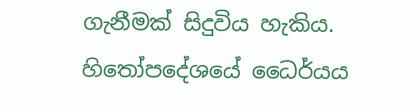ගැනීමක් සිදුවිය හැකිය. හිතෝපදේශයේ ධෛර්යය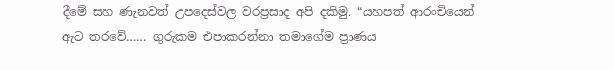දීමේ සහ ණැනවත් උපදෙස්වල වරප්‍රසාද අපි දකිමු. “යහපත් ආරංචියෙන් ඇට තරවේ…… ගුරුකම එපාකරන්නා තමාගේම ප්‍රාණය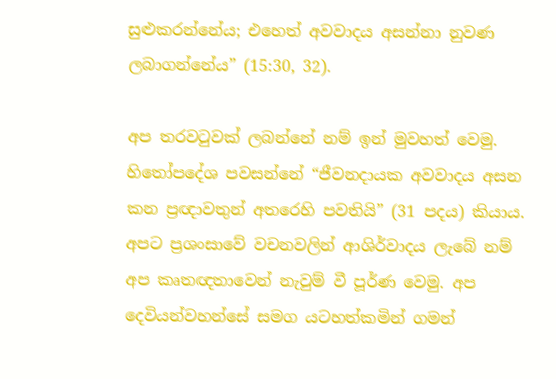සුළුකරන්නේය; එහෙත් අවවාදය අසන්නා නුවණ ලබාගන්නේය” (15:30, 32).

අප තරවටුවක් ලබන්නේ නම් ඉන් මුවහත් වෙමු. හිතෝපදේශ පවසන්නේ “ජීවනදායක අවවාදය අසන කන ප්‍රඥාවතුන් අතරෙහි පවතියි” (31 පදය) කියාය. අපට ප්‍රශංසාවේ වචනවලින් ආශිර්වාදය ලැබේ නම් අප කෘතඥතාවෙන් නැවුම් වී පූර්ණ වෙමු. අප දෙවියන්වහන්සේ සමග යටහත්කමින් ගමන්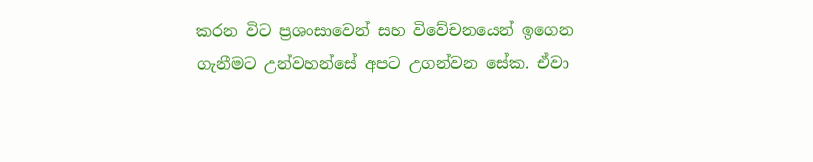කරන විට ප්‍රශංසාවෙන් සහ විවේචනයෙන් ඉගෙන ගැනීමට උන්වහන්සේ අපට උගන්වන සේක. ඒවා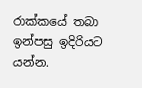රාක්කයේ තබා ඉන්පසු ඉදිරියට යන්න.